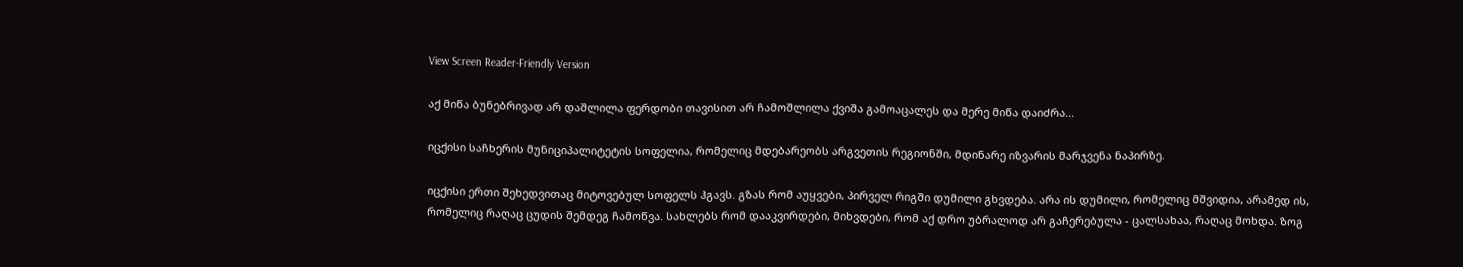View Screen Reader-Friendly Version

აქ მიწა ბუნებრივად არ დაშლილა ფერდობი თავისით არ ჩამოშლილა ქვიშა გამოაცალეს და მერე მიწა დაიძრა...

იცქისი საჩხერის მუნიციპალიტეტის სოფელია, რომელიც მდებარეობს არგვეთის რეგიონში, მდინარე იზვარის მარჯვენა ნაპირზე.

იცქისი ერთი შეხედვითაც მიტოვებულ სოფელს ჰგავს. გზას რომ აუყვები, პირველ რიგში დუმილი გხვდება. არა ის დუმილი, რომელიც მშვიდია, არამედ ის, რომელიც რაღაც ცუდის შემდეგ ჩამოწვა. სახლებს რომ დააკვირდები, მიხვდები, რომ აქ დრო უბრალოდ არ გაჩერებულა - ცალსახაა, რაღაც მოხდა. ზოგ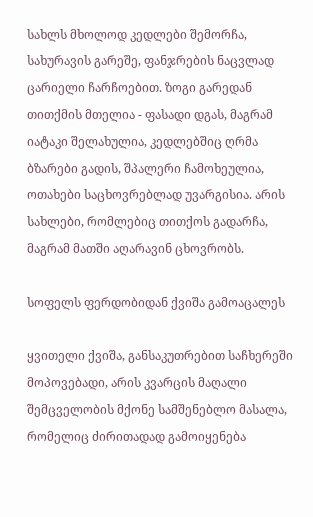სახლს მხოლოდ კედლები შემორჩა, სახურავის გარეშე, ფანჯრების ნაცვლად ცარიელი ჩარჩოებით. ზოგი გარედან თითქმის მთელია - ფასადი დგას, მაგრამ იატაკი შელახულია, კედლებშიც ღრმა ბზარები გადის, შპალერი ჩამოხეულია, ოთახები საცხოვრებლად უვარგისია. არის სახლები, რომლებიც თითქოს გადარჩა, მაგრამ მათში აღარავინ ცხოვრობს.

სოფელს ფერდობიდან ქვიშა გამოაცალეს

ყვითელი ქვიშა, განსაკუთრებით საჩხერეში მოპოვებადი, არის კვარცის მაღალი შემცველობის მქონე სამშენებლო მასალა, რომელიც ძირითადად გამოიყენება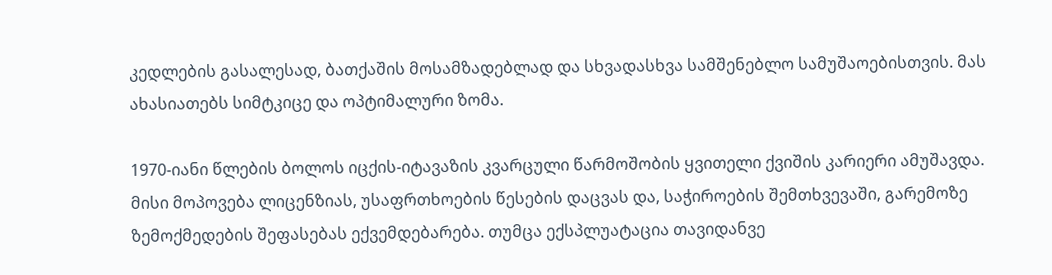კედლების გასალესად, ბათქაშის მოსამზადებლად და სხვადასხვა სამშენებლო სამუშაოებისთვის. მას ახასიათებს სიმტკიცე და ოპტიმალური ზომა.

1970-იანი წლების ბოლოს იცქის-იტავაზის კვარცული წარმოშობის ყვითელი ქვიშის კარიერი ამუშავდა. მისი მოპოვება ლიცენზიას, უსაფრთხოების წესების დაცვას და, საჭიროების შემთხვევაში, გარემოზე ზემოქმედების შეფასებას ექვემდებარება. თუმცა ექსპლუატაცია თავიდანვე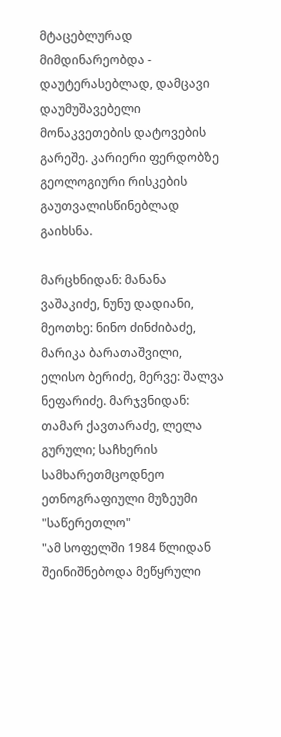მტაცებლურად მიმდინარეობდა - დაუტერასებლად, დამცავი დაუმუშავებელი მონაკვეთების დატოვების გარეშე. კარიერი ფერდობზე გეოლოგიური რისკების გაუთვალისწინებლად გაიხსნა.

მარცხნიდან: მანანა ვაშაკიძე, ნუნუ დადიანი, მეოთხე: ნინო ძინძიბაძე, მარიკა ბარათაშვილი, ელისო ბერიძე, მერვე: შალვა ნეფარიძე. მარჯვნიდან: თამარ ქავთარაძე, ლელა გურული; საჩხერის სამხარეთმცოდნეო ეთნოგრაფიული მუზეუმი "საწერეთლო"
"ამ სოფელში 1984 წლიდან შეინიშნებოდა მეწყრული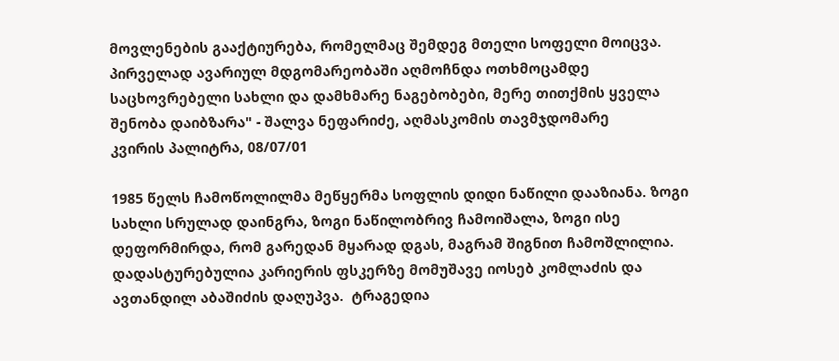მოვლენების გააქტიურება, რომელმაც შემდეგ მთელი სოფელი მოიცვა. პირველად ავარიულ მდგომარეობაში აღმოჩნდა ოთხმოცამდე საცხოვრებელი სახლი და დამხმარე ნაგებობები, მერე თითქმის ყველა შენობა დაიბზარა" - შალვა ნეფარიძე, აღმასკომის თავმჯდომარე
კვირის პალიტრა, 08/07/01

1985 წელს ჩამოწოლილმა მეწყერმა სოფლის დიდი ნაწილი დააზიანა. ზოგი სახლი სრულად დაინგრა, ზოგი ნაწილობრივ ჩამოიშალა, ზოგი ისე დეფორმირდა, რომ გარედან მყარად დგას, მაგრამ შიგნით ჩამოშლილია. დადასტურებულია კარიერის ფსკერზე მომუშავე იოსებ კომლაძის და ავთანდილ აბაშიძის დაღუპვა.  ტრაგედია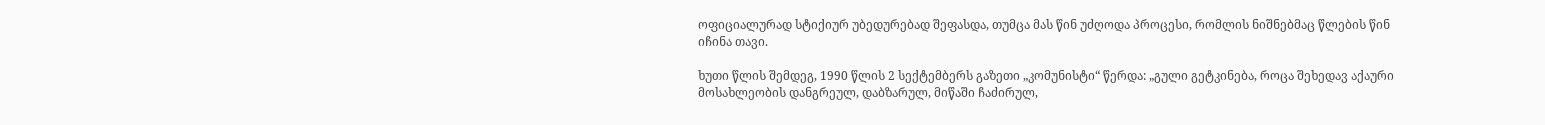ოფიციალურად სტიქიურ უბედურებად შეფასდა, თუმცა მას წინ უძღოდა პროცესი, რომლის ნიშნებმაც წლების წინ იჩინა თავი.

ხუთი წლის შემდეგ, 1990 წლის 2 სექტემბერს გაზეთი „კომუნისტი“ წერდა: „გული გეტკინება, როცა შეხედავ აქაური მოსახლეობის დანგრეულ, დაბზარულ, მიწაში ჩაძირულ,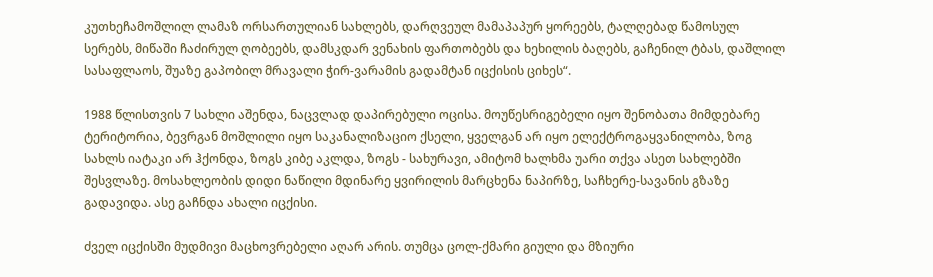კუთხეჩამოშლილ ლამაზ ორსართულიან სახლებს, დარღვეულ მამაპაპურ ყორეებს, ტალღებად წამოსულ სერებს, მიწაში ჩაძირულ ღობეებს, დამსკდარ ვენახის ფართობებს და ხეხილის ბაღებს, გაჩენილ ტბას, დაშლილ სასაფლაოს, შუაზე გაპობილ მრავალი ჭირ-ვარამის გადამტან იცქისის ციხეს“.

1988 წლისთვის 7 სახლი აშენდა, ნაცვლად დაპირებული ოცისა. მოუწესრიგებელი იყო შენობათა მიმდებარე ტერიტორია, ბევრგან მოშლილი იყო საკანალიზაციო ქსელი, ყველგან არ იყო ელექტროგაყვანილობა, ზოგ სახლს იატაკი არ ჰქონდა, ზოგს კიბე აკლდა, ზოგს - სახურავი, ამიტომ ხალხმა უარი თქვა ასეთ სახლებში შესვლაზე. მოსახლეობის დიდი ნაწილი მდინარე ყვირილის მარცხენა ნაპირზე, საჩხერე-სავანის გზაზე გადავიდა. ასე გაჩნდა ახალი იცქისი.

ძველ იცქისში მუდმივი მაცხოვრებელი აღარ არის. თუმცა ცოლ-ქმარი გიული და მზიური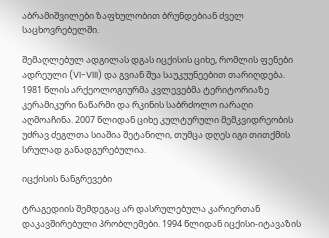აბრამიშვილები ზაფხულობით ბრუნდებიან ძველ საცხოვრებელში.

შემაღლებულ ადგილას დგას იცქისის ციხე, რომლის ფენები ადრეული (VI-VIII) და გვიან შუა საუკუუნეებით თარიღდება. 1981 წლის არქეოლოგიურმა კვლევებმა ტერიტორიაზე კერამიკური ნაწარმი და რკინის საბრძოლო იარაღი აღმოაჩინა. 2007 წლიდან ციხე კულტურული მემკვიდრეობის უძრავ ძეგლთა სიაშია შეტანილი, თუმცა დღეს იგი თითქმის სრულად განადგურებულია.

იცქისის ნანგრევები

ტრაგედიის შემდეგაც არ დასრულებულა კარიერთან დაკავშირებული პრობლემები. 1994 წლიდან იცქისი-იტავაზის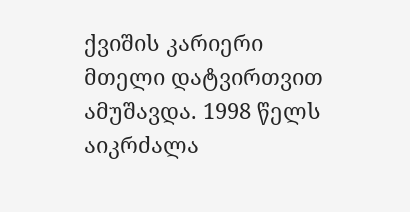ქვიშის კარიერი მთელი დატვირთვით ამუშავდა. 1998 წელს აიკრძალა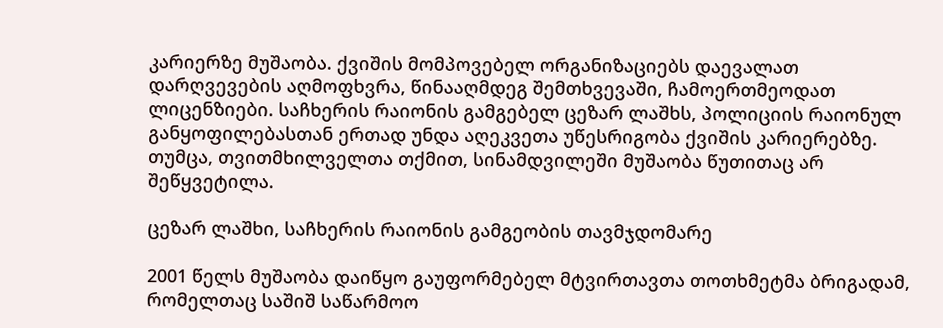კარიერზე მუშაობა. ქვიშის მომპოვებელ ორგანიზაციებს დაევალათ დარღვევების აღმოფხვრა, წინააღმდეგ შემთხვევაში, ჩამოერთმეოდათ ლიცენზიები. საჩხერის რაიონის გამგებელ ცეზარ ლაშხს, პოლიციის რაიონულ განყოფილებასთან ერთად უნდა აღეკვეთა უწესრიგობა ქვიშის კარიერებზე. თუმცა, თვითმხილველთა თქმით, სინამდვილეში მუშაობა წუთითაც არ შეწყვეტილა.

ცეზარ ლაშხი, საჩხერის რაიონის გამგეობის თავმჯდომარე

2001 წელს მუშაობა დაიწყო გაუფორმებელ მტვირთავთა თოთხმეტმა ბრიგადამ, რომელთაც საშიშ საწარმოო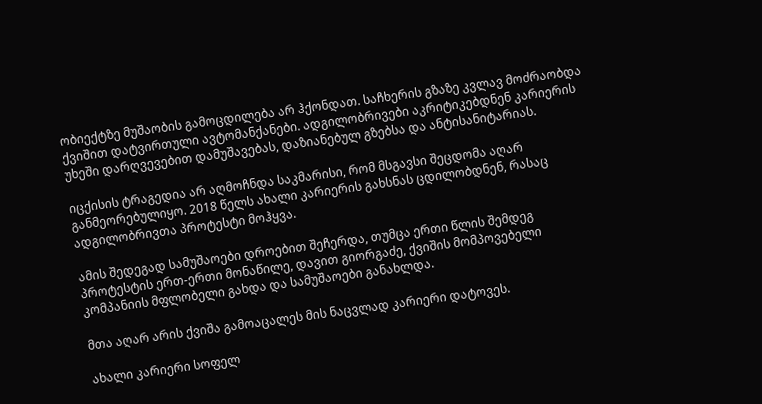ობიექტზე მუშაობის გამოცდილება არ ჰქონდათ. საჩხერის გზაზე კვლავ მოძრაობდა ქვიშით დატვირთული ავტომანქანები. ადგილობრივები აკრიტიკებდნენ კარიერის უხეში დარღვევებით დამუშავებას, დაზიანებულ გზებსა და ანტისანიტარიას.

იცქისის ტრაგედია არ აღმოჩნდა საკმარისი, რომ მსგავსი შეცდომა აღარ განმეორებულიყო. 2018 წელს ახალი კარიერის გახსნას ცდილობდნენ, რასაც ადგილობრივთა პროტესტი მოჰყვა.

ამის შედეგად სამუშაოები დროებით შეჩერდა, თუმცა ერთი წლის შემდეგ პროტესტის ერთ-ერთი მონაწილე, დავით გიორგაძე, ქვიშის მომპოვებელი კომპანიის მფლობელი გახდა და სამუშაოები განახლდა.

მთა აღარ არის ქვიშა გამოაცალეს მის ნაცვლად კარიერი დატოვეს.

ახალი კარიერი სოფელ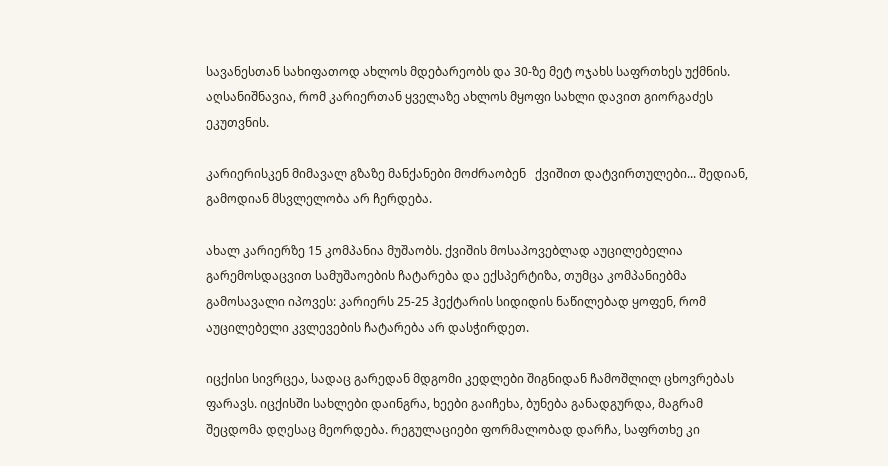სავანესთან სახიფათოდ ახლოს მდებარეობს და 30-ზე მეტ ოჯახს საფრთხეს უქმნის. აღსანიშნავია, რომ კარიერთან ყველაზე ახლოს მყოფი სახლი დავით გიორგაძეს ეკუთვნის.

კარიერისკენ მიმავალ გზაზე მანქანები მოძრაობენ   ქვიშით დატვირთულები... შედიან, გამოდიან მსვლელობა არ ჩერდება.

ახალ კარიერზე 15 კომპანია მუშაობს. ქვიშის მოსაპოვებლად აუცილებელია გარემოსდაცვით სამუშაოების ჩატარება და ექსპერტიზა, თუმცა კომპანიებმა გამოსავალი იპოვეს: კარიერს 25-25 ჰექტარის სიდიდის ნაწილებად ყოფენ, რომ აუცილებელი კვლევების ჩატარება არ დასჭირდეთ.

იცქისი სივრცეა, სადაც გარედან მდგომი კედლები შიგნიდან ჩამოშლილ ცხოვრებას ფარავს. იცქისში სახლები დაინგრა, ხეები გაიჩეხა, ბუნება განადგურდა, მაგრამ შეცდომა დღესაც მეორდება. რეგულაციები ფორმალობად დარჩა, საფრთხე კი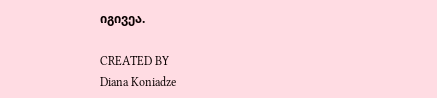იგივეა.

CREATED BY
Diana Koniadze